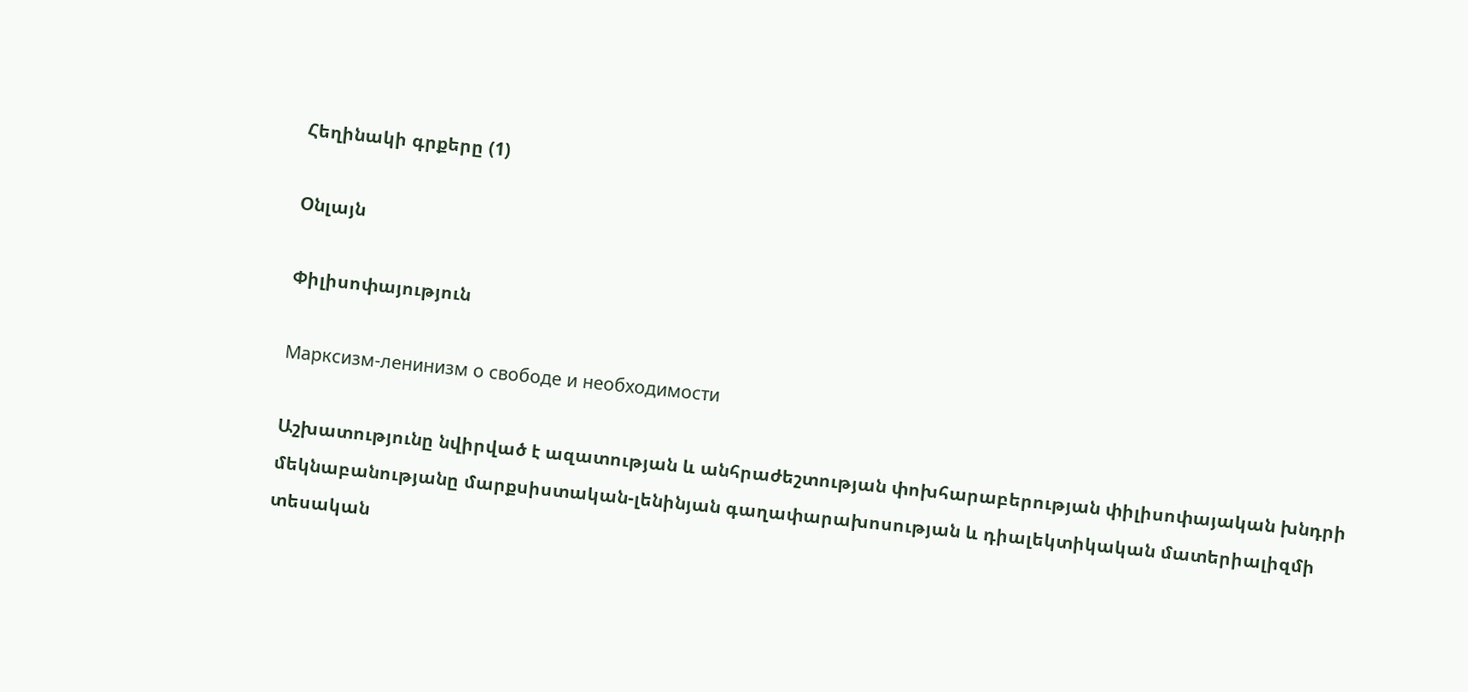Հեղինակի գրքերը (1)

Օնլայն

Փիլիսոփայություն

Марксизм-ленинизм о свободе и необходимости

Աշխատությունը նվիրված է ազատության և անհրաժեշտության փոխհարաբերության փիլիսոփայական խնդրի մեկնաբանությանը մարքսիստական-լենինյան գաղափարախոսության և դիալեկտիկական մատերիալիզմի տեսական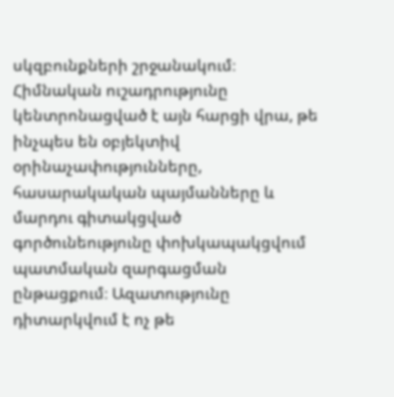սկզբունքների շրջանակում։ Հիմնական ուշադրությունը կենտրոնացված է այն հարցի վրա, թե ինչպես են օբյեկտիվ օրինաչափությունները, հասարակական պայմանները և մարդու գիտակցված գործունեությունը փոխկապակցվում պատմական զարգացման ընթացքում։ Ազատությունը դիտարկվում է ոչ թե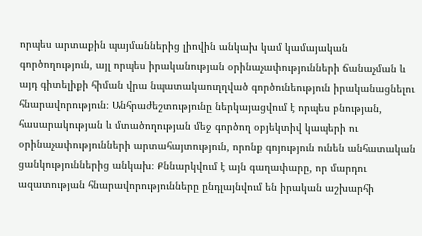որպես արտաքին պայմաններից լիովին անկախ կամ կամայական գործողություն, այլ որպես իրականության օրինաչափությունների ճանաչման և այդ գիտելիքի հիման վրա նպատակաուղղված գործունեություն իրականացնելու հնարավորություն։ Անհրաժեշտությունը ներկայացվում է որպես բնության, հասարակության և մտածողության մեջ գործող օբյեկտիվ կապերի ու օրինաչափությունների արտահայտություն, որոնք գոյություն ունեն անհատական ցանկություններից անկախ։ Քննարկվում է այն գաղափարը, որ մարդու ազատության հնարավորությունները ընդլայնվում են իրական աշխարհի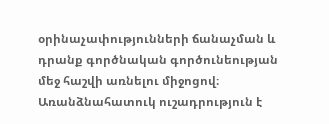օրինաչափությունների ճանաչման և դրանք գործնական գործունեության մեջ հաշվի առնելու միջոցով։ Առանձնահատուկ ուշադրություն է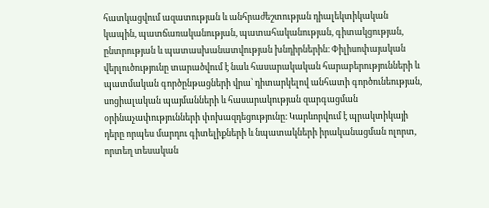հատկացվում ազատության և անհրաժեշտության դիալեկտիկական կապին, պատճառականության, պատահականության, գիտակցության, ընտրության և պատասխանատվության խնդիրներին։ Փիլիսոփայական վերլուծությունը տարածվում է նաև հասարակական հարաբերությունների և պատմական գործընթացների վրա՝ դիտարկելով անհատի գործունեության, սոցիալական պայմանների և հասարակության զարգացման օրինաչափությունների փոխազդեցությունը։ Կարևորվում է պրակտիկայի դերը որպես մարդու գիտելիքների և նպատակների իրականացման ոլորտ, որտեղ տեսական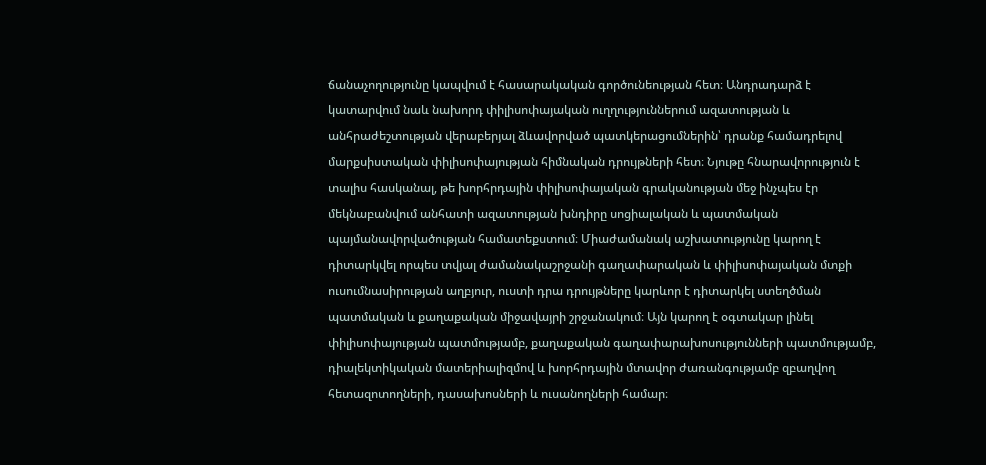ճանաչողությունը կապվում է հասարակական գործունեության հետ։ Անդրադարձ է կատարվում նաև նախորդ փիլիսոփայական ուղղություններում ազատության և անհրաժեշտության վերաբերյալ ձևավորված պատկերացումներին՝ դրանք համադրելով մարքսիստական փիլիսոփայության հիմնական դրույթների հետ։ Նյութը հնարավորություն է տալիս հասկանալ, թե խորհրդային փիլիսոփայական գրականության մեջ ինչպես էր մեկնաբանվում անհատի ազատության խնդիրը սոցիալական և պատմական պայմանավորվածության համատեքստում։ Միաժամանակ աշխատությունը կարող է դիտարկվել որպես տվյալ ժամանակաշրջանի գաղափարական և փիլիսոփայական մտքի ուսումնասիրության աղբյուր, ուստի դրա դրույթները կարևոր է դիտարկել ստեղծման պատմական և քաղաքական միջավայրի շրջանակում։ Այն կարող է օգտակար լինել փիլիսոփայության պատմությամբ, քաղաքական գաղափարախոսությունների պատմությամբ, դիալեկտիկական մատերիալիզմով և խորհրդային մտավոր ժառանգությամբ զբաղվող հետազոտողների, դասախոսների և ուսանողների համար։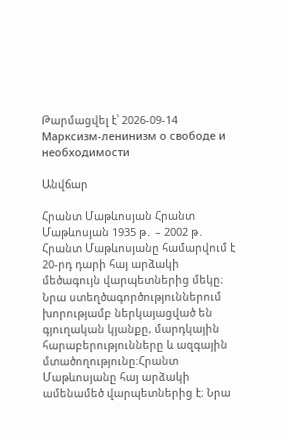Թարմացվել է՝ 2026-09-14
Марксизм-ленинизм о свободе и необходимости

Անվճար

Հրանտ Մաթևոսյան Հրանտ Մաթևոսյան 1935 թ․ – 2002 թ․ Հրանտ Մաթևոսյանը համարվում է 20-րդ դարի հայ արձակի մեծագույն վարպետներից մեկը։ Նրա ստեղծագործություններում խորությամբ ներկայացված են գյուղական կյանքը, մարդկային հարաբերությունները և ազգային մտածողությունը։Հրանտ Մաթևոսյանը հայ արձակի ամենամեծ վարպետներից է։ Նրա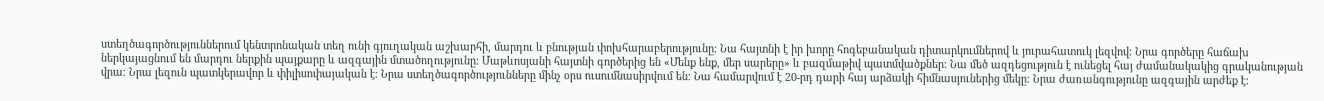ստեղծագործություններում կենտրոնական տեղ ունի գյուղական աշխարհի, մարդու և բնության փոխհարաբերությունը։ Նա հայտնի է իր խորը հոգեբանական դիտարկումներով և յուրահատուկ լեզվով։ Նրա գործերը հաճախ ներկայացնում են մարդու ներքին պայքարը և ազգային մտածողությունը։ Մաթևոսյանի հայտնի գործերից են «Մենք ենք, մեր սարերը» և բազմաթիվ պատմվածքներ։ Նա մեծ ազդեցություն է ունեցել հայ ժամանակակից գրականության վրա։ Նրա լեզուն պատկերավոր և փիլիսոփայական է։ Նրա ստեղծագործությունները մինչ օրս ուսումնասիրվում են։ Նա համարվում է 20-րդ դարի հայ արձակի հիմնասյուներից մեկը։ Նրա ժառանգությունը ազգային արժեք է։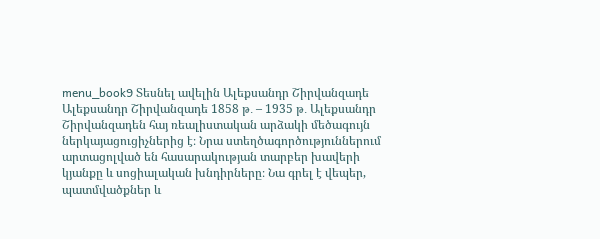menu_book9 Տեսնել ավելին Ալեքսանդր Շիրվանզադե Ալեքսանդր Շիրվանզադե 1858 թ․ – 1935 թ․ Ալեքսանդր Շիրվանզադեն հայ ռեալիստական արձակի մեծագույն ներկայացուցիչներից է։ Նրա ստեղծագործություններում արտացոլված են հասարակության տարբեր խավերի կյանքը և սոցիալական խնդիրները։ Նա գրել է վեպեր, պատմվածքներ և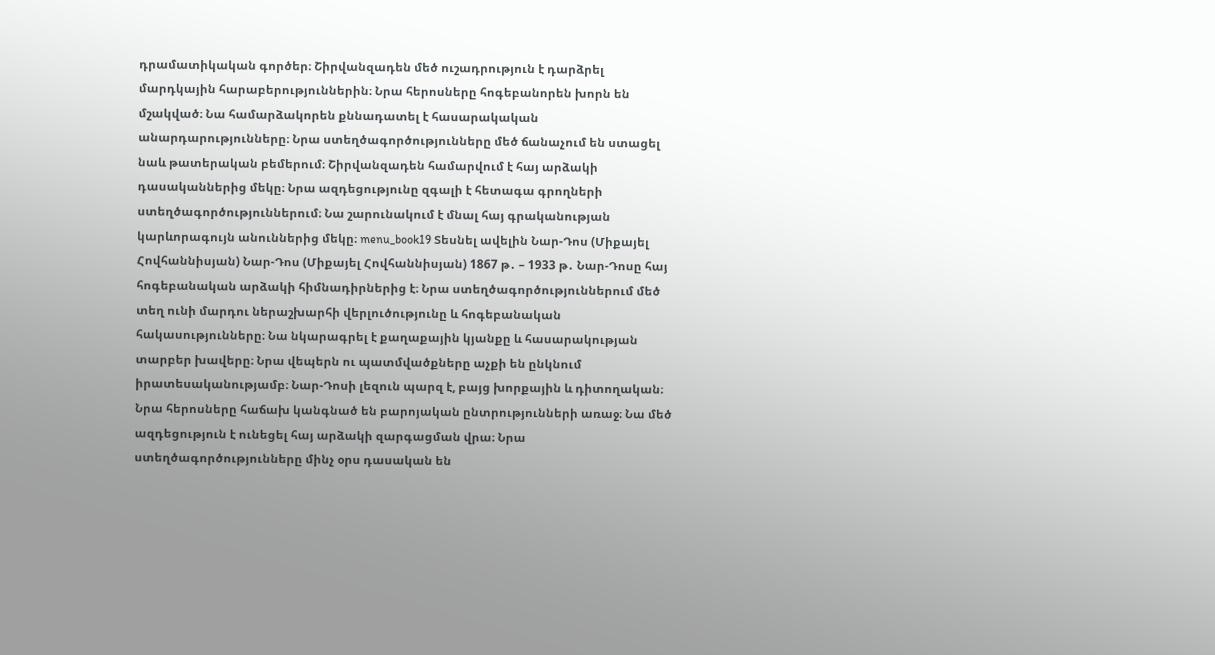դրամատիկական գործեր։ Շիրվանզադեն մեծ ուշադրություն է դարձրել մարդկային հարաբերություններին։ Նրա հերոսները հոգեբանորեն խորն են մշակված։ Նա համարձակորեն քննադատել է հասարակական անարդարությունները։ Նրա ստեղծագործությունները մեծ ճանաչում են ստացել նաև թատերական բեմերում։ Շիրվանզադեն համարվում է հայ արձակի դասականներից մեկը։ Նրա ազդեցությունը զգալի է հետագա գրողների ստեղծագործություններում։ Նա շարունակում է մնալ հայ գրականության կարևորագույն անուններից մեկը։ menu_book19 Տեսնել ավելին Նար-Դոս (Միքայել Հովհաննիսյան) Նար-Դոս (Միքայել Հովհաննիսյան) 1867 թ․ – 1933 թ․ Նար-Դոսը հայ հոգեբանական արձակի հիմնադիրներից է։ Նրա ստեղծագործություններում մեծ տեղ ունի մարդու ներաշխարհի վերլուծությունը և հոգեբանական հակասությունները։ Նա նկարագրել է քաղաքային կյանքը և հասարակության տարբեր խավերը։ Նրա վեպերն ու պատմվածքները աչքի են ընկնում իրատեսականությամբ։ Նար-Դոսի լեզուն պարզ է, բայց խորքային և դիտողական։ Նրա հերոսները հաճախ կանգնած են բարոյական ընտրությունների առաջ։ Նա մեծ ազդեցություն է ունեցել հայ արձակի զարգացման վրա։ Նրա ստեղծագործությունները մինչ օրս դասական են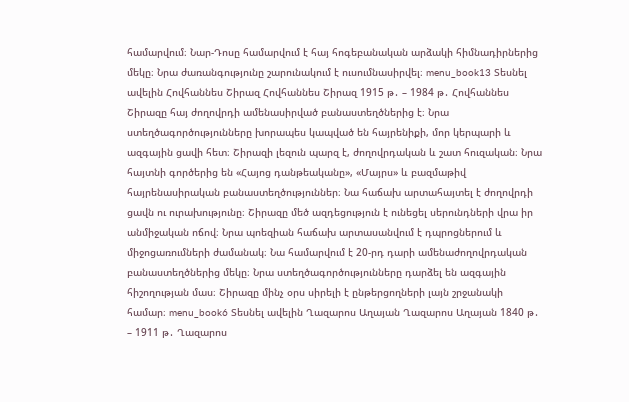համարվում։ Նար-Դոսը համարվում է հայ հոգեբանական արձակի հիմնադիրներից մեկը։ Նրա ժառանգությունը շարունակում է ուսումնասիրվել։ menu_book13 Տեսնել ավելին Հովհաննես Շիրազ Հովհաննես Շիրազ 1915 թ․ – 1984 թ․ Հովհաննես Շիրազը հայ ժողովրդի ամենասիրված բանաստեղծներից է։ Նրա ստեղծագործությունները խորապես կապված են հայրենիքի, մոր կերպարի և ազգային ցավի հետ։ Շիրազի լեզուն պարզ է, ժողովրդական և շատ հուզական։ Նրա հայտնի գործերից են «Հայոց դանթեականը», «Մայրս» և բազմաթիվ հայրենասիրական բանաստեղծություններ։ Նա հաճախ արտահայտել է ժողովրդի ցավն ու ուրախությունը։ Շիրազը մեծ ազդեցություն է ունեցել սերունդների վրա իր անմիջական ոճով։ Նրա պոեզիան հաճախ արտասանվում է դպրոցներում և միջոցառումների ժամանակ։ Նա համարվում է 20-րդ դարի ամենաժողովրդական բանաստեղծներից մեկը։ Նրա ստեղծագործությունները դարձել են ազգային հիշողության մաս։ Շիրազը մինչ օրս սիրելի է ընթերցողների լայն շրջանակի համար։ menu_book6 Տեսնել ավելին Ղազարոս Աղայան Ղազարոս Աղայան 1840 թ․ – 1911 թ․ Ղազարոս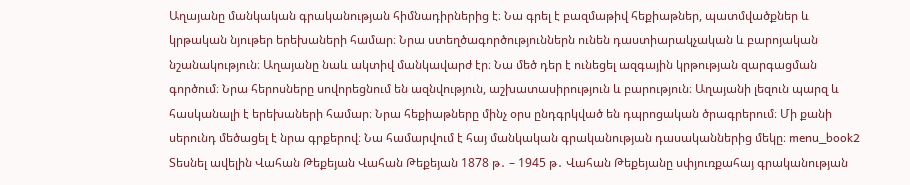Աղայանը մանկական գրականության հիմնադիրներից է։ Նա գրել է բազմաթիվ հեքիաթներ, պատմվածքներ և կրթական նյութեր երեխաների համար։ Նրա ստեղծագործություններն ունեն դաստիարակչական և բարոյական նշանակություն։ Աղայանը նաև ակտիվ մանկավարժ էր։ Նա մեծ դեր է ունեցել ազգային կրթության զարգացման գործում։ Նրա հերոսները սովորեցնում են ազնվություն, աշխատասիրություն և բարություն։ Աղայանի լեզուն պարզ և հասկանալի է երեխաների համար։ Նրա հեքիաթները մինչ օրս ընդգրկված են դպրոցական ծրագրերում։ Մի քանի սերունդ մեծացել է նրա գրքերով։ Նա համարվում է հայ մանկական գրականության դասականներից մեկը։ menu_book2 Տեսնել ավելին Վահան Թեքեյան Վահան Թեքեյան 1878 թ․ – 1945 թ․ Վահան Թեքեյանը սփյուռքահայ գրականության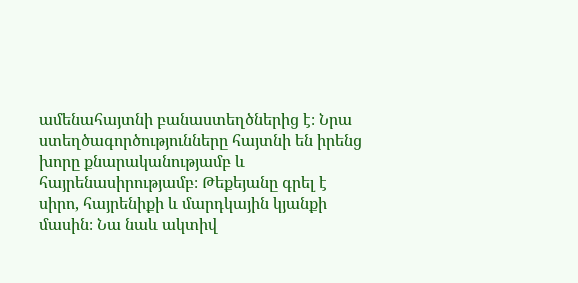ամենահայտնի բանաստեղծներից է։ Նրա ստեղծագործությունները հայտնի են իրենց խորը քնարականությամբ և հայրենասիրությամբ։ Թեքեյանը գրել է սիրո, հայրենիքի և մարդկային կյանքի մասին։ Նա նաև ակտիվ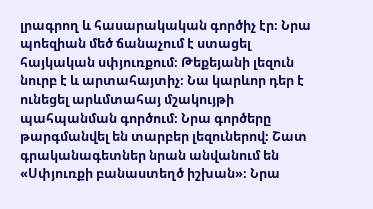լրագրող և հասարակական գործիչ էր։ Նրա պոեզիան մեծ ճանաչում է ստացել հայկական սփյուռքում։ Թեքեյանի լեզուն նուրբ է և արտահայտիչ։ Նա կարևոր դեր է ունեցել արևմտահայ մշակույթի պահպանման գործում։ Նրա գործերը թարգմանվել են տարբեր լեզուներով։ Շատ գրականագետներ նրան անվանում են «Սփյուռքի բանաստեղծ իշխան»։ Նրա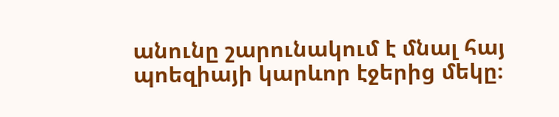անունը շարունակում է մնալ հայ պոեզիայի կարևոր էջերից մեկը։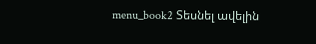menu_book2 Տեսնել ավելին